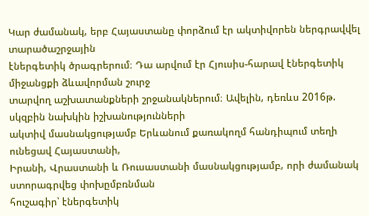Կար ժամանակ, երբ Հայաստանը փորձում էր ակտիվորեն ներգրավվել տարածաշրջային
էներգետիկ ծրագրերում։ Դա արվում էր Հյուսիս-հարավ էներգետիկ միջանցքի ձևավորման շուրջ
տարվող աշխատանքների շրջանակներում։ Ավելին, դեռևս 2016թ. սկզբին նախկին իշխանությունների
ակտիվ մասնակցությամբ Երևանում քառակողմ հանդիպում տեղի ունեցավ Հայաստանի,
Իրանի, Վրաստանի և Ռուսաստանի մասնակցությամբ, որի ժամանակ ստորագրվեց փոխըմբռնման
հուշագիր՝ էներգետիկ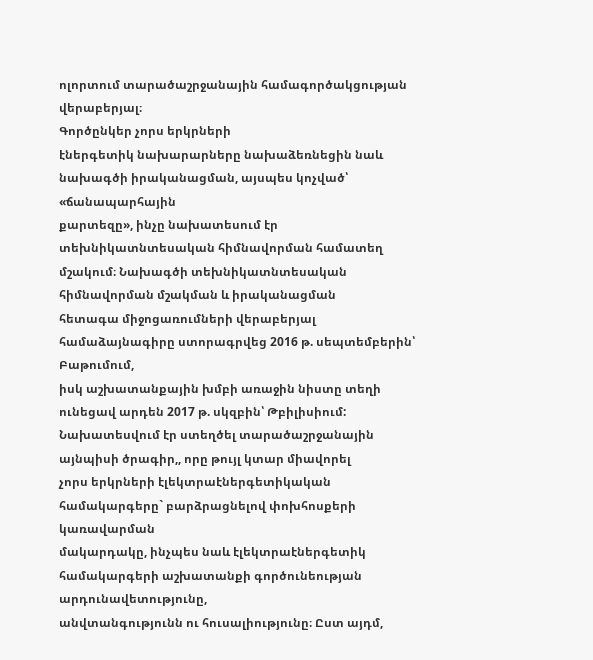ոլորտում տարածաշրջանային համագործակցության վերաբերյալ։
Գործընկեր չորս երկրների
էներգետիկ նախարարները նախաձեռնեցին նաև նախագծի իրականացման, այսպես կոչված՝ «ճանապարհային
քարտեզը», ինչը նախատեսում էր տեխնիկատնտեսական հիմնավորման համատեղ մշակում։ Նախագծի տեխնիկատնտեսական հիմնավորման մշակման և իրականացման
հետագա միջոցառումների վերաբերյալ համաձայնագիրը ստորագրվեց 2016 թ. սեպտեմբերին՝ Բաթումում,
իսկ աշխատանքային խմբի առաջին նիստը տեղի ունեցավ արդեն 2017 թ. սկզբին՝ Թբիլիսիում:
Նախատեսվում էր ստեղծել տարածաշրջանային այնպիսի ծրագիր,, որը թույլ կտար միավորել
չորս երկրների էլեկտրաէներգետիկական համակարգերը` բարձրացնելով փոխհոսքերի կառավարման
մակարդակը, ինչպես նաև էլեկտրաէներգետիկ համակարգերի աշխատանքի գործունեության արդունավետությունը,
անվտանգությունն ու հուսալիությունը։ Ըստ այդմ,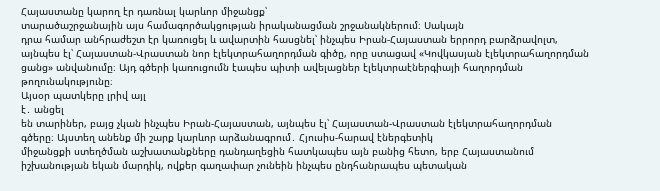Հայաստանը կարող էր դառնալ կարևոր միջանցք՝
տարածաշրջանային այս համագործակցության իրականացման շրջանակներում։ Սակայն
դրա համար անհրաժեշտ էր կառուցել և ավարտին հասցնել՝ ինչպես Իրան-Հայաստան երրորդ բարձրավոլտ,
այնպես էլ՝ Հայաստան-Վրաստան նոր էլեկտրահաղորդման գիծը, որը ստացավ «Կովկասյան էլեկտրահաղորդման
ցանց» անվանումը։ Այդ գծերի կառուցումն էապես պիտի ավելացներ էլեկտրաէներգիայի հաղորդման
թողունակությունը։
Այսօր պատկերը լրիվ այլ
է․ անցել
են տարիներ, բայց չկան ինչպես Իրան-Հայաստան, այնպես էլ՝ Հայաստան-Վրաստան էլեկտրահաղորդման
գծերը։ Այստեղ անենք մի շարք կարևոր արձանագրում․ Հյուսիս-հարավ էներգետիկ
միջանցքի ստեղծման աշխատանքները դանդաղեցին հատկապես այն բանից հետո, երբ Հայաստանում
իշխանության եկան մարդիկ, ովքեր գաղափար չունեին ինչպես ընդհանրապես պետական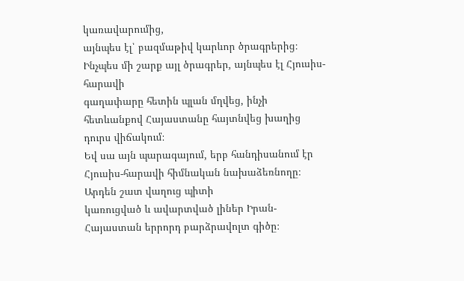կառավարումից,
այնպես էլ՝ բազմաթիվ կարևոր ծրագրերից։ Ինչպես մի շարք այլ ծրագրեր, այնպես էլ Հյուսիս-հարավի
գաղափարը հետին պլան մղվեց, ինչի հետևանքով Հայաստանը հայտնվեց խաղից դուրս վիճակում։
Եվ սա այն պարագայում, երբ հանդիսանում էր Հյուսիս-հարավի հիմնական նախաձեռնողը։
Արդեն շատ վաղուց պիտի
կառուցված և ավարտված լիներ Իրան-Հայաստան երրորդ բարձրավոլտ գիծը։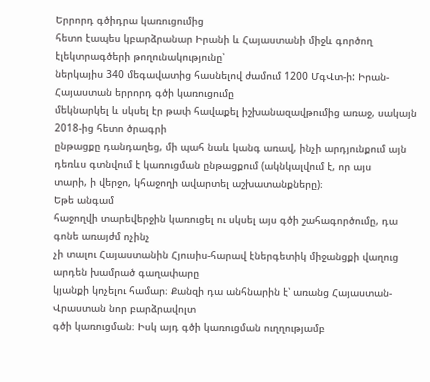Երրորդ գծիդրա կառուցումից
հետո էապես կբարձրանար Իրանի և Հայաստանի միջև գործող էլեկտրագծերի թողունակությունը՝
ներկայիս 340 մեգավատից հասնելով ժամում 1200 ՄգՎտ-ի: Իրան-Հայաստան երրորդ գծի կառուցումը
մեկնարկել և սկսել էր թափ հավաքել իշխանազավթումից առաջ, սակայն 2018-ից հետո ծրագրի
ընթացքը դանդաղեց, մի պահ նաև կանգ առավ, ինչի արդյունքում այն դեռևս գտնվում է կառուցման ընթացքում (ակնկալվում է, որ այս
տարի, ի վերջո, կհաջողի ավարտել աշխատանքները)։
Եթե անգամ
հաջողվի տարեվերջին կառուցել ու սկսել այս գծի շահագործումը, դա գոնե առայժմ ոչինչ
չի տալու Հայաստանին Հյուսիս-հարավ էներգետիկ միջանցքի վաղուց արդեն խամրած գաղափարը
կյանքի կոչելու համար։ Քանզի դա անհնարին է՝ առանց Հայաստան-Վրաստան նոր բարձրավոլտ
գծի կառուցման։ Իսկ այդ գծի կառուցման ուղղությամբ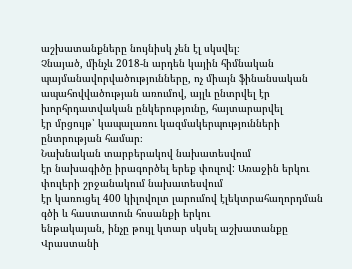աշխատանքները նույնիսկ չեն էլ սկսվել։
Չնայած, մինչև 2018-ն արդեն կային հիմնական պայմանավորվածությունները, ոչ միայն ֆինանսական
ապահովվածության առումով, այլև ընտրվել էր խորհրդատվական ընկերությունը, հայտարարվել
էր մրցույթ՝ կապալառու կազմակերպությունների ընտրության համար։
Նախնական տարբերակով նախատեսվում
էր նախագիծը իրագործել երեք փուլով: Առաջին երկու փուլերի շրջանակում նախատեսվում
էր կառուցել 400 կիլովոլտ լարումով էլեկտրահաղորդման գծի և հաստատուն հոսանքի երկու
ենթակայան, ինչը թույլ կտար սկսել աշխատանքը Վրաստանի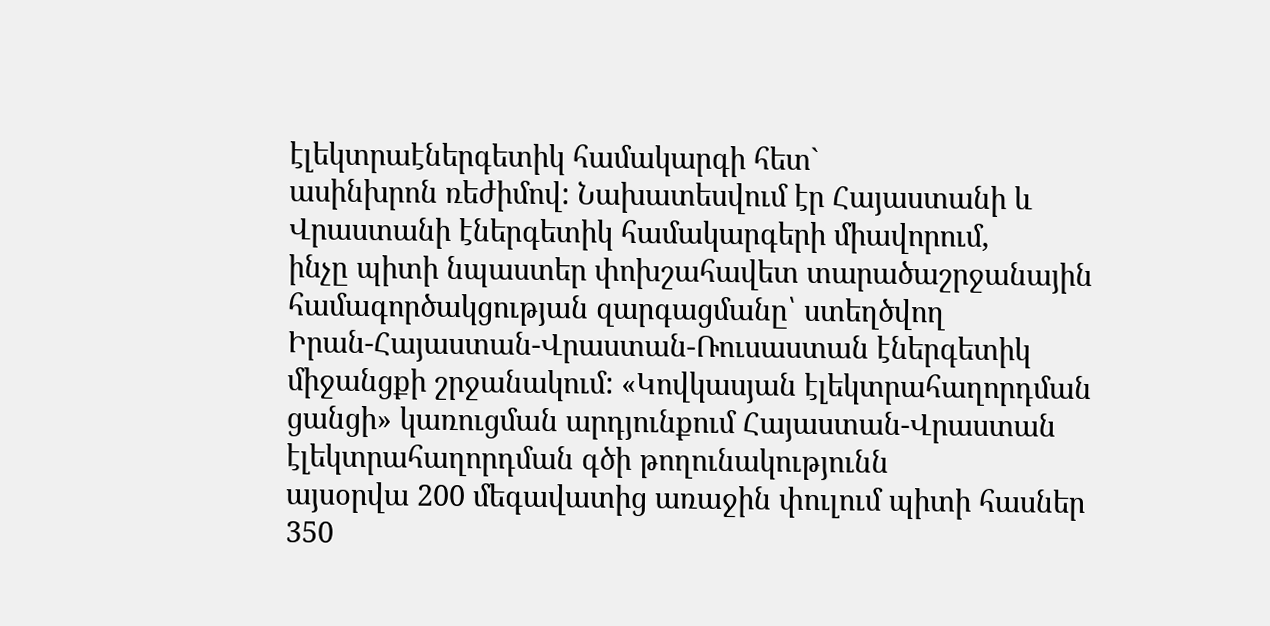էլեկտրաէներգետիկ համակարգի հետ`
ասինխրոն ռեժիմով: Նախատեսվում էր Հայաստանի և Վրաստանի էներգետիկ համակարգերի միավորում,
ինչը պիտի նպաստեր փոխշահավետ տարածաշրջանային համագործակցության զարգացմանը՝ ստեղծվող
Իրան-Հայաստան-Վրաստան-Ռուսաստան էներգետիկ միջանցքի շրջանակում: «Կովկասյան էլեկտրահաղորդման
ցանցի» կառուցման արդյունքում Հայաստան-Վրաստան էլեկտրահաղորդման գծի թողունակությունն
այսօրվա 200 մեգավատից առաջին փուլում պիտի հասներ 350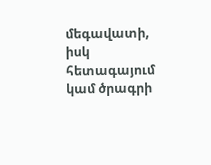մեգավատի, իսկ հետագայում
կամ ծրագրի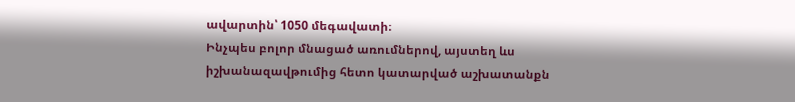ավարտին՝ 1050 մեգավատի։
Ինչպես բոլոր մնացած առումներով, այստեղ ևս իշխանազավթումից հետո կատարված աշխատանքն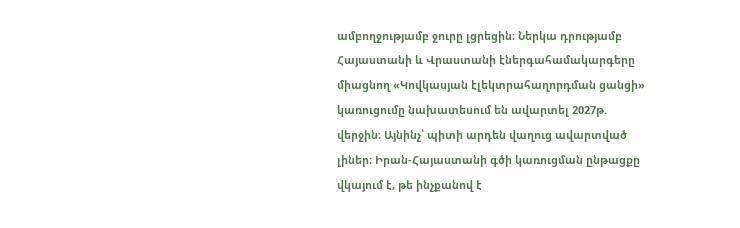ամբողջությամբ ջուրը լցրեցին։ Ներկա դրությամբ Հայաստանի և Վրաստանի էներգահամակարգերը միացնող «Կովկասյան էլեկտրահաղորդման ցանցի» կառուցումը նախատեսում են ավարտել 2027թ. վերջին։ Այնինչ՝ պիտի արդեն վաղուց ավարտված լիներ։ Իրան-Հայաստանի գծի կառուցման ընթացքը վկայում է, թե ինչքանով է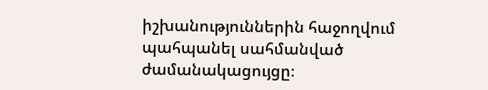իշխանություններին հաջողվում պահպանել սահմանված ժամանակացույցը։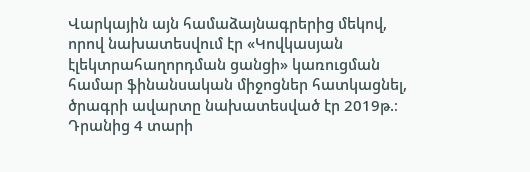Վարկային այն համաձայնագրերից մեկով, որով նախատեսվում էր «Կովկասյան էլեկտրահաղորդման ցանցի» կառուցման համար ֆինանսական միջոցներ հատկացնել, ծրագրի ավարտը նախատեսված էր 2019թ.։ Դրանից 4 տարի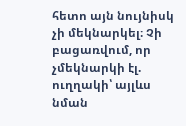հետո այն նույնիսկ չի մեկնարկել։ Չի բացառվում, որ չմեկնարկի էլ. ուղղակի՝ այլևս նման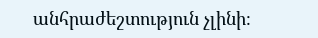անհրաժեշտություն չլինի։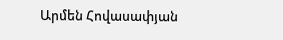Արմեն Հովասափյան